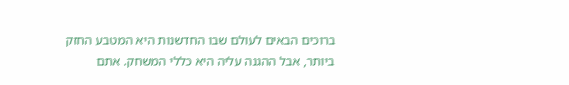ברוכים הבאים לעולם שבו החדשנות היא המטבע החזק ביותר, אבל ההגנה עליה היא כללי המשחק. אתם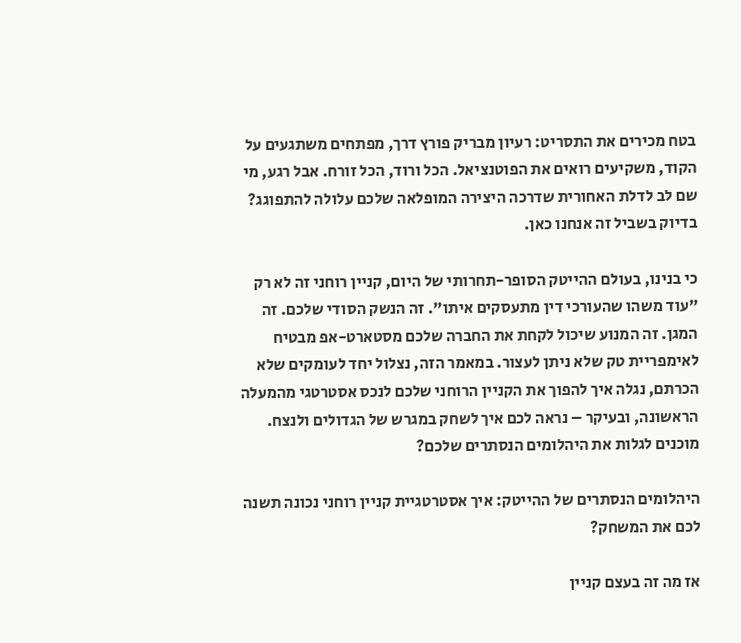בטח מכירים את התסריט: רעיון מבריק פורץ דרך, מפתחים משתגעים על הקוד, משקיעים רואים את הפוטנציאל. הכל ורוד, הכל זורח. אבל רגע, מי שם לב לדלת האחורית שדרכה היצירה המופלאה שלכם עלולה להתפוגג? בדיוק בשביל זה אנחנו כאן.

כי בנינו, בעולם ההייטק הסופר-תחרותי של היום, קניין רוחני זה לא רק "עוד משהו שהעורכי דין מתעסקים איתו". זה הנשק הסודי שלכם. זה המגן. זה המנוע שיכול לקחת את החברה שלכם מסטארט-אפ מבטיח לאימפריית טק שלא ניתן לעצור. במאמר הזה, נצלול יחד לעומקים שלא הכרתם, נגלה איך להפוך את הקניין הרוחני שלכם לנכס אסטרטגי מהמעלה הראשונה, ובעיקר – נראה לכם איך לשחק במגרש של הגדולים ולנצח. מוכנים לגלות את היהלומים הנסתרים שלכם?

היהלומים הנסתרים של ההייטק: איך אסטרטגיית קניין רוחני נכונה תשנה לכם את המשחק?

אז מה זה בעצם קניין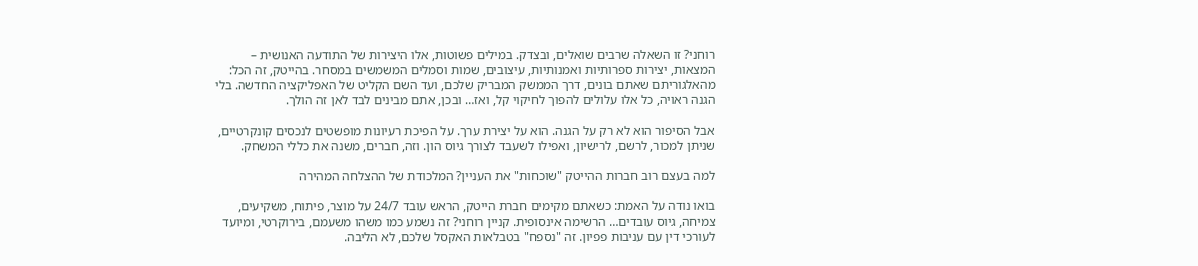רוחני? זו השאלה שרבים שואלים, ובצדק. במילים פשוטות, אלו היצירות של התודעה האנושית – המצאות, יצירות ספרותיות ואמנותיות, עיצובים, שמות וסמלים המשמשים במסחר. בהייטק, זה הכל: מהאלגוריתם שאתם בונים, דרך הממשק המבריק שלכם, ועד השם הקליט של האפליקציה החדשה. בלי הגנה ראויה, כל אלו עלולים להפוך לחיקוי קל, ואז… ובכן, אתם מבינים לבד לאן זה הולך.

אבל הסיפור הוא לא רק על הגנה. הוא על יצירת ערך. על הפיכת רעיונות מופשטים לנכסים קונקרטיים, שניתן למכור, לרשם, לרישיון, ואפילו לשעבד לצורך גיוס הון. וזה, חברים, משנה את כללי המשחק.

למה בעצם רוב חברות ההייטק "שוכחות" את העניין? המלכודת של ההצלחה המהירה

בואו נודה על האמת: כשאתם מקימים חברת הייטק, הראש עובד 24/7 על מוצר, פיתוח, משקיעים, צמיחה, גיוס עובדים… הרשימה אינסופית. קניין רוחני? זה נשמע כמו משהו משעמם, בירוקרטי, ומיועד לעורכי דין עם עניבות פפיון. זה "נספח" בטבלאות האקסל שלכם, לא הליבה.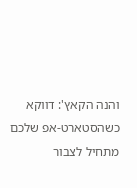והנה הקאץ': דווקא כשהסטארט-אפ שלכם מתחיל לצבור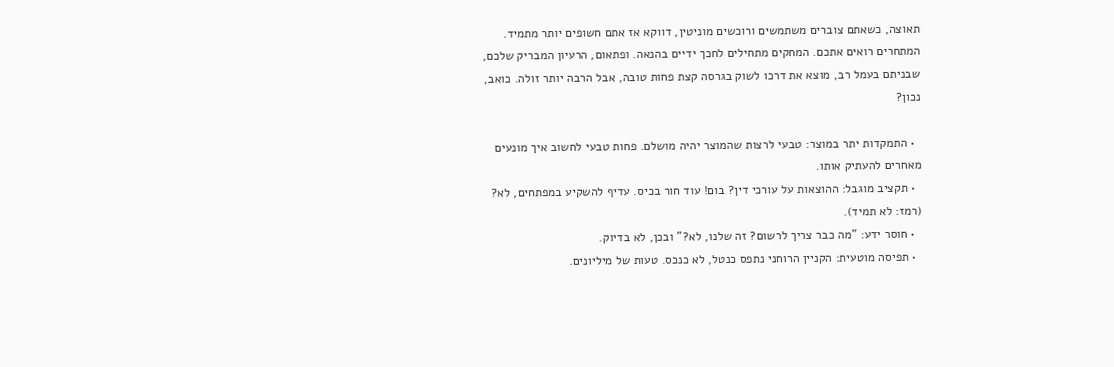תאוצה, כשאתם צוברים משתמשים ורוכשים מוניטין, דווקא אז אתם חשופים יותר מתמיד. המתחרים רואים אתכם. המחקים מתחילים לחכך ידיים בהנאה. ופתאום, הרעיון המבריק שלכם, שבניתם בעמל רב, מוצא את דרכו לשוק בגרסה קצת פחות טובה, אבל הרבה יותר זולה. כואב, נכון?

  • התמקדות יתר במוצר: טבעי לרצות שהמוצר יהיה מושלם. פחות טבעי לחשוב איך מונעים מאחרים להעתיק אותו.
  • תקציב מוגבל: ההוצאות על עורכי דין? בום! עוד חור בכיס. עדיף להשקיע במפתחים, לא? (רמז: לא תמיד).
  • חוסר ידע: "מה כבר צריך לרשום? זה שלנו, לא?" ובכן, לא בדיוק.
  • תפיסה מוטעית: הקניין הרוחני נתפס כנטל, לא כנכס. טעות של מיליונים.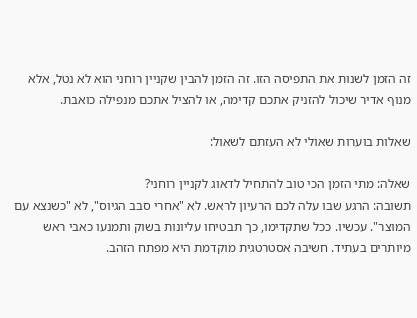זה הזמן לשנות את התפיסה הזו. זה הזמן להבין שקניין רוחני הוא לא נטל, אלא מנוף אדיר שיכול להזניק אתכם קדימה, או להציל אתכם מנפילה כואבת.

שאלות בוערות שאולי לא העזתם לשאול:

שאלה: מתי הזמן הכי טוב להתחיל לדאוג לקניין רוחני?
תשובה: הרגע שבו עלה לכם הרעיון לראש. לא "אחרי סבב הגיוס", לא "כשנצא עם המוצר". עכשיו. ככל שתקדימו, כך תבטיחו עליונות בשוק ותמנעו כאבי ראש מיותרים בעתיד. חשיבה אסטרטגית מוקדמת היא מפתח הזהב.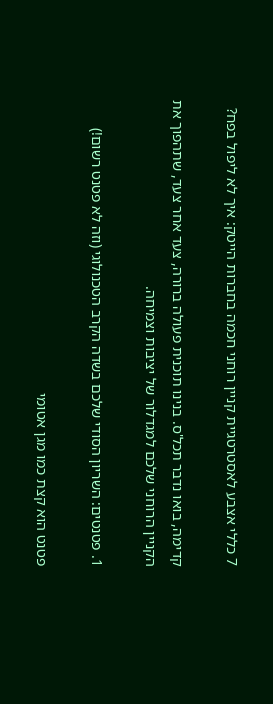7 כללי אצבע לאסטרטגיית קניין רוחני חכמה בחברות הייטק: איך לא ליפול בפח?

קדימה, בואו נדבר תכל'ס. בנינו תוכנית פעולה ברורה, צעד אחר צעד, שתהפוך את הקניין הרוחני שלכם למגדלור של יציבות וצמיחה.

1. פטנטים: השריון הסודי שלכם בשדה הקרב הטכנולוגי (וזה לא פטנט רשום!)

פטנט הוא קצת כמו מגן אטומי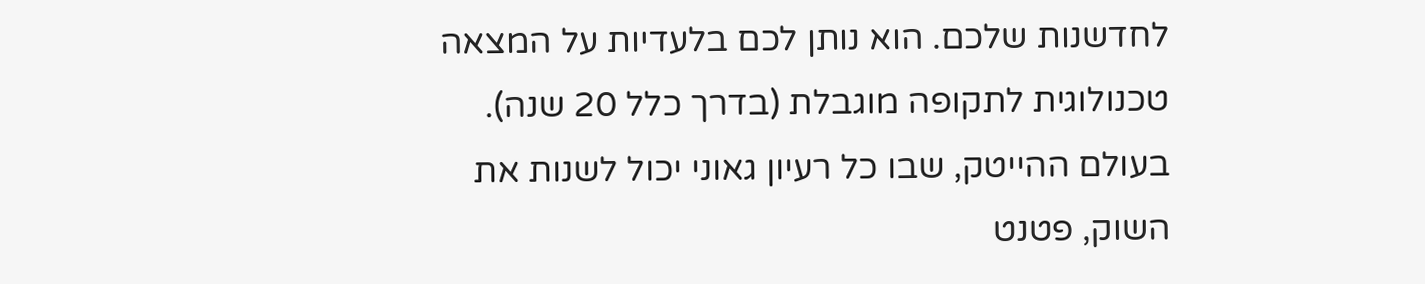לחדשנות שלכם. הוא נותן לכם בלעדיות על המצאה טכנולוגית לתקופה מוגבלת (בדרך כלל 20 שנה). בעולם ההייטק, שבו כל רעיון גאוני יכול לשנות את השוק, פטנט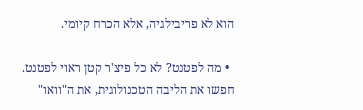הוא לא פריבילגיה, אלא הכרח קיומי.

  • מה לפטנט? לא כל פיצ'ר קטן ראוי לפטנט. חפשו את הליבה הטכנולוגית, את ה"וואו"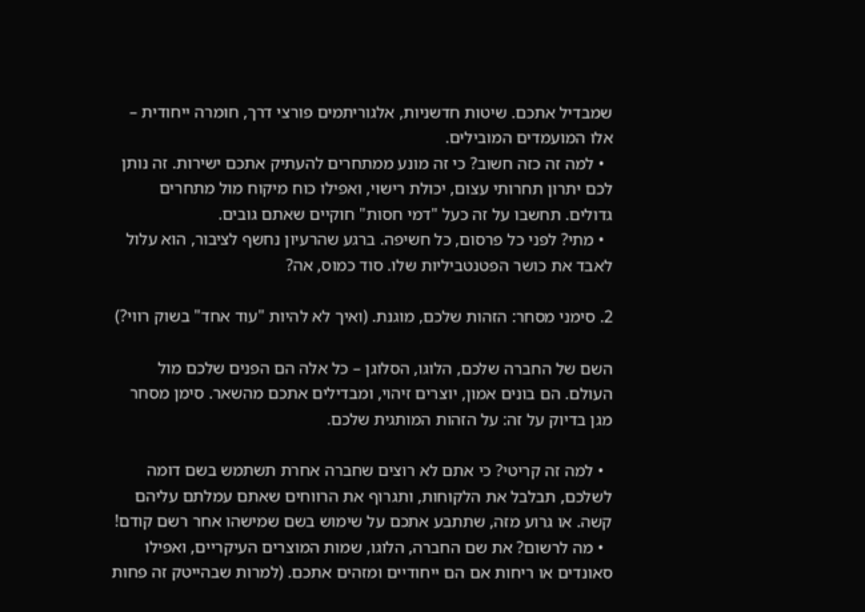שמבדיל אתכם. שיטות חדשניות, אלגוריתמים פורצי דרך, חומרה ייחודית – אלו המועמדים המובילים.
  • למה זה כזה חשוב? כי זה מונע ממתחרים להעתיק אתכם ישירות. זה נותן לכם יתרון תחרותי עצום, יכולת רישוי, ואפילו כוח מיקוח מול מתחרים גדולים. תחשבו על זה כעל "דמי חסות" חוקיים שאתם גובים.
  • מתי? לפני כל פרסום, כל חשיפה. ברגע שהרעיון נחשף לציבור, הוא עלול לאבד את כושר הפטנטביליות שלו. סוד כמוס, אה?

2. סימני מסחר: הזהות שלכם, מוגנת. (ואיך לא להיות "עוד אחד" בשוק רווי?)

השם של החברה שלכם, הלוגו, הסלוגן – כל אלה הם הפנים שלכם מול העולם. הם בונים אמון, יוצרים זיהוי, ומבדילים אתכם מהשאר. סימן מסחר מגן בדיוק על זה: על הזהות המותגית שלכם.

  • למה זה קריטי? כי אתם לא רוצים שחברה אחרת תשתמש בשם דומה לשלכם, תבלבל את הלקוחות, ותגרוף את הרווחים שאתם עמלתם עליהם קשה. או גרוע מזה, שתתבע אתכם על שימוש בשם שמישהו אחר רשם קודם!
  • מה לרשום? את שם החברה, הלוגו, שמות המוצרים העיקריים, ואפילו סאונדים או ריחות אם הם ייחודיים ומזהים אתכם. (למרות שבהייטק זה פחות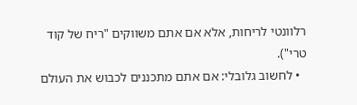רלוונטי לריחות, אלא אם אתם משווקים "ריח של קוד טרי").
  • לחשוב גלובלי: אם אתם מתכננים לכבוש את העולם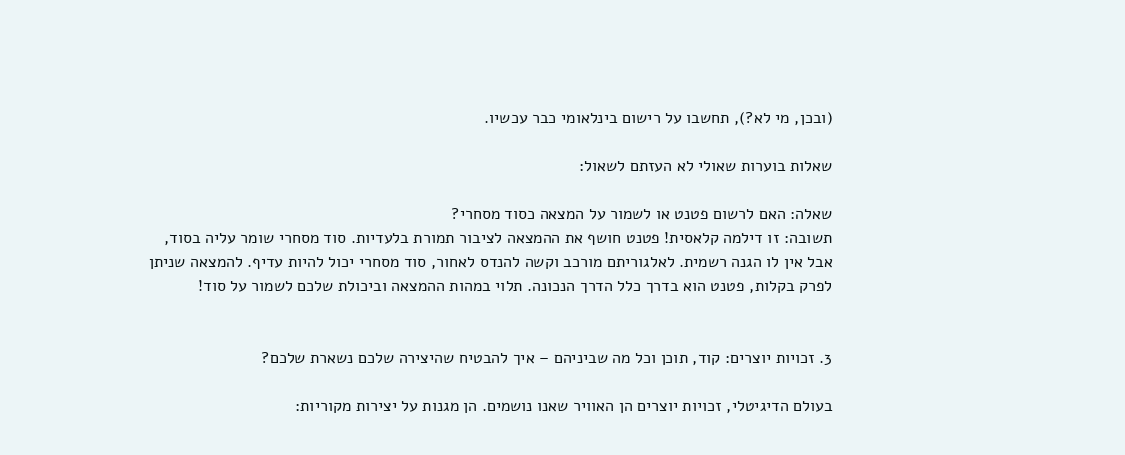(ובכן, מי לא?), תחשבו על רישום בינלאומי כבר עכשיו.

שאלות בוערות שאולי לא העזתם לשאול:

שאלה: האם לרשום פטנט או לשמור על המצאה כסוד מסחרי?
תשובה: זו דילמה קלאסית! פטנט חושף את ההמצאה לציבור תמורת בלעדיות. סוד מסחרי שומר עליה בסוד, אבל אין לו הגנה רשמית. לאלגוריתם מורכב וקשה להנדס לאחור, סוד מסחרי יכול להיות עדיף. להמצאה שניתן לפרק בקלות, פטנט הוא בדרך כלל הדרך הנכונה. תלוי במהות ההמצאה וביכולת שלכם לשמור על סוד!


3. זכויות יוצרים: קוד, תוכן וכל מה שביניהם – איך להבטיח שהיצירה שלכם נשארת שלכם?

בעולם הדיגיטלי, זכויות יוצרים הן האוויר שאנו נושמים. הן מגנות על יצירות מקוריות: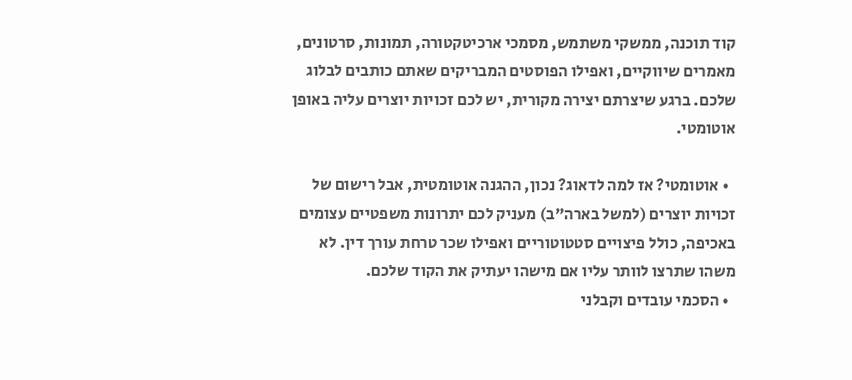קוד תוכנה, ממשקי משתמש, מסמכי ארכיטקטורה, תמונות, סרטונים, מאמרים שיווקיים, ואפילו הפוסטים המבריקים שאתם כותבים לבלוג שלכם. ברגע שיצרתם יצירה מקורית, יש לכם זכויות יוצרים עליה באופן אוטומטי.

  • אוטומטי? אז למה לדאוג? נכון, ההגנה אוטומטית, אבל רישום של זכויות יוצרים (למשל בארה"ב) מעניק לכם יתרונות משפטיים עצומים באכיפה, כולל פיצויים סטטוטוריים ואפילו שכר טרחת עורך דין. לא משהו שתרצו לוותר עליו אם מישהו יעתיק את הקוד שלכם.
  • הסכמי עובדים וקבלני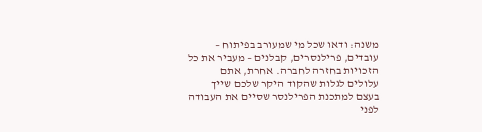משנה: ודאו שכל מי שמעורב בפיתוח – עובדים, פרילנסרים, קבלנים – מעביר את כל הזכויות בחזרה לחברה. אחרת, אתם עלולים לגלות שהקוד היקר שלכם שייך בעצם למתכנת הפרילנסר שסיים את העבודה לפני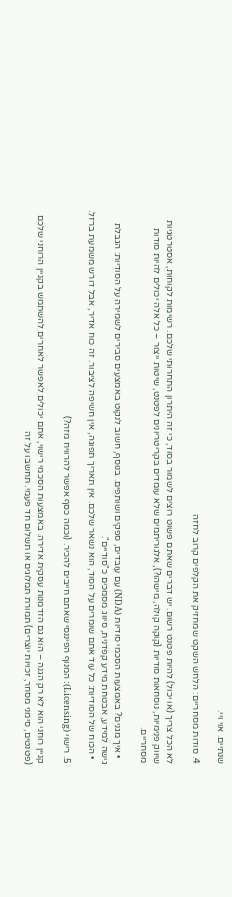שנתיים. אוי ויי.

4. סודות מסחריים: הלחש השקט שמחזיק את הקלפים קרוב לחזה

לא הכל צריך (או יכול) להיות פטנט רשום. יש דברים שאתם פשוט רוצים לשמור בסוד, כי זה היתרון התחרותי שלכם. רשימות לקוחות, אסטרטגיות שיווק פנימיות, נוסחאות סודיות (קוקה קולה, מישהו?), אלגוריתמים שלא עומדים בקריטריונים לפטנט, שיטות ייצור – כל אלה יכולים להיות סודות מסחריים.

  • איך מגנים? באמצעות הסכמי סודיות (NDA) עם עובדים, ספקים ושותפים. בנוסף, חשוב לנקוט באמצעים סבירים לשמירה על הסודיות: הגבלת גישה למידע, אבטחת מידע קפדנית, סיווג מסמכים כ"סודיים".
  • הכוח של הסודיות: כל עוד אתם שומרים על הסוד, הוא נשאר שלכם. אין תאריך תפוגה, אין חשיפה לציבור. זה כוח אדיר, אבל דורש משמעת ברזל.

5. רישוי (Licensing): המנוף הפיננסי שאתם חייבים להכיר. (וכמה כסף אפשר להרוויח מזה?)

קניין רוחני הוא לא רק הגנה – הוא גם הזדמנות עסקית אדירה. באמצעות הסכמי רישוי, אתם יכולים לאפשר לאחרים להשתמש בקניין הרוחני שלכם (פטנטים, סימני מסחר, זכויות יוצרים) תמורת תמלוגים או תשלום חד פעמי. תחשבו על זה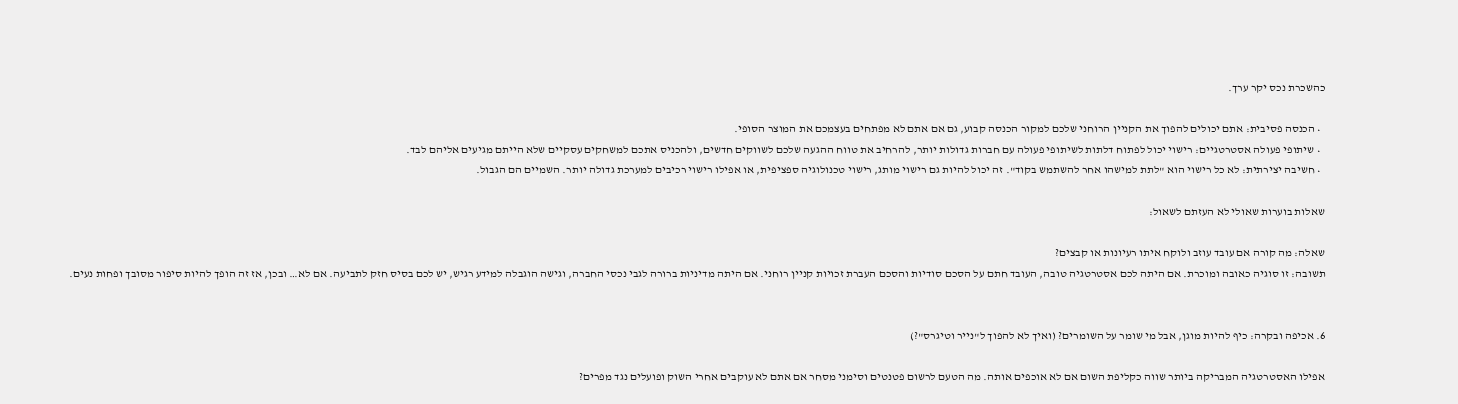כהשכרת נכס יקר ערך.

  • הכנסה פסיבית: אתם יכולים להפוך את הקניין הרוחני שלכם למקור הכנסה קבוע, גם אם אתם לא מפתחים בעצמכם את המוצר הסופי.
  • שיתופי פעולה אסטרטגיים: רישוי יכול לפתוח דלתות לשיתופי פעולה עם חברות גדולות יותר, להרחיב את טווח ההגעה שלכם לשווקים חדשים, ולהכניס אתכם למשחקים עסקיים שלא הייתם מגיעים אליהם לבד.
  • חשיבה יצירתית: לא כל רישוי הוא "לתת למישהו אחר להשתמש בקוד". זה יכול להיות גם רישוי מותג, רישוי טכנולוגיה ספציפית, או אפילו רישוי רכיבים למערכת גדולה יותר. השמיים הם הגבול.

שאלות בוערות שאולי לא העזתם לשאול:

שאלה: מה קורה אם עובד עוזב ולוקח איתו רעיונות או קבצים?
תשובה: זו סוגיה כאובה ומוכרת. אם היתה לכם אסטרטגיה טובה, העובד חתם על הסכם סודיות והסכם העברת זכויות קניין רוחני. אם היתה מדיניות ברורה לגבי נכסי החברה, וגישה הוגבלה למידע רגיש, יש לכם בסיס חזק לתביעה. אם לא… ובכן, אז זה הופך להיות סיפור מסובך ופחות נעים.


6. אכיפה ובקרה: כיף להיות מוגן, אבל מי שומר על השומרים? (ואיך לא להפוך ל"נייר וטיגרס"?)

אפילו האסטרטגיה המבריקה ביותר שווה כקליפת השום אם לא אוכפים אותה. מה הטעם לרשום פטנטים וסימני מסחר אם אתם לא עוקבים אחרי השוק ופועלים נגד מפרים?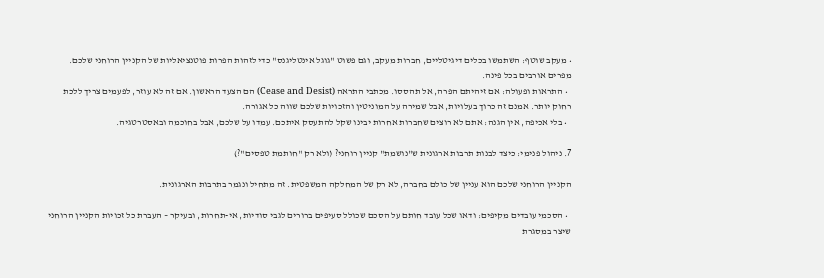• מעקב שוטף: השתמשו בכלים דיגיטליים, חברות מעקב, וגם פשוט "גוגל אינטליגנס" כדי לזהות הפרות פוטנציאליות של הקניין הרוחני שלכם. מפרים אורבים בכל פינה.
  • התראות ופעולה: אם זיהיתם הפרה, אל תהססו. מכתבי התראה (Cease and Desist) הם הצעד הראשון. אם זה לא עוזר, לפעמים צריך ללכת רחוק יותר. אמנם זה כרוך בעלויות, אבל שמירה על המוניטין והזכויות שלכם שווה כל אגורה.
  • בלי אכיפה, אין הגנה: אתם לא רוצים שחברות אחרות יבינו שקל להתעסק איתכם. עמדו על שלכם, אבל בחוכמה ובאסטרטגיה.

7. ניהול פנימי: כיצד לבנות תרבות ארגונית ש"נושמת" קניין רוחני? (ולא רק "חותמת טפסים"?)

הקניין הרוחני שלכם הוא עניין של כולם בחברה, לא רק של המחלקה המשפטית. זה מתחיל ונגמר בתרבות הארגונית.

  • הסכמי עובדים מקיפים: ודאו שכל עובד חותם על הסכם שכולל סעיפים ברורים לגבי סודיות, אי-תחרות, ובעיקר – העברת כל זכויות הקניין הרוחני שיצר במסגרת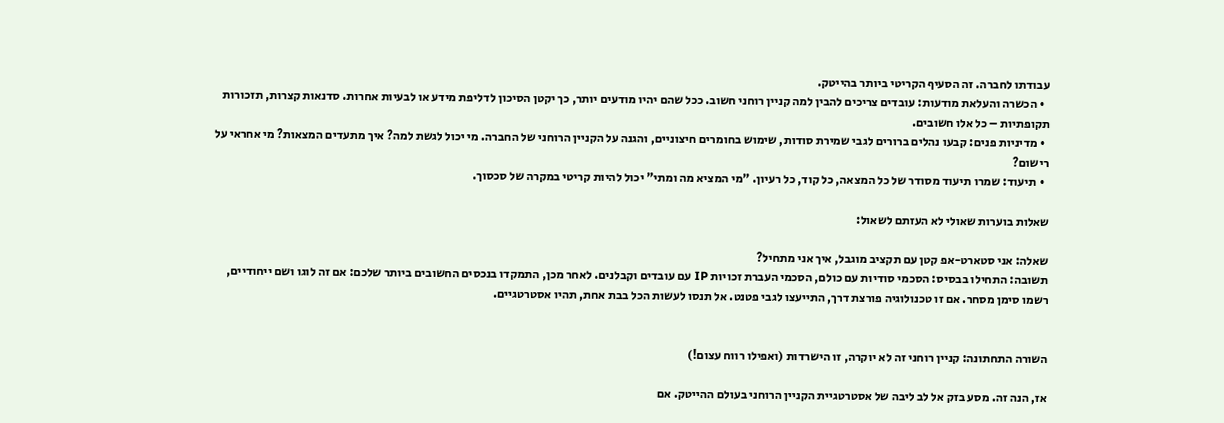עבודתו לחברה. זה הסעיף הקריטי ביותר בהייטק.
  • הכשרה והעלאת מודעות: עובדים צריכים להבין למה קניין רוחני חשוב. ככל שהם יהיו מודעים יותר, כך יקטן הסיכון לדליפת מידע או לבעיות אחרות. סדנאות קצרות, תזכורות תקופתיות – כל אלו חשובים.
  • מדיניות פנים: קבעו נהלים ברורים לגבי שמירת סודות, שימוש בחומרים חיצוניים, והגנה על הקניין הרוחני של החברה. מי יכול לגשת למה? איך מתעדים המצאות? מי אחראי על רישום?
  • תיעוד: שמרו תיעוד מסודר של כל המצאה, כל קוד, כל רעיון. "מי המציא מה ומתי" יכול להיות קריטי במקרה של סכסוך.

שאלות בוערות שאולי לא העזתם לשאול:

שאלה: אני סטארט-אפ קטן עם תקציב מוגבל, איך אני מתחיל?
תשובה: התחילו בבסיס: הסכמי סודיות עם כולם, הסכמי העברת זכויות IP עם עובדים וקבלנים. לאחר מכן, התמקדו בנכסים החשובים ביותר שלכם: אם זה לוגו ושם ייחודיים, רשמו סימן מסחר. אם זו טכנולוגיה פורצת דרך, התייעצו לגבי פטנט. אל תנסו לעשות הכל בבת אחת, תהיו אסטרטגיים.


השורה התחתונה: קניין רוחני זה לא יוקרה, זו הישרדות (ואפילו רווח עצום!)

אז, הנה זה. מסע בזק אל לב ליבה של אסטרטגיית הקניין הרוחני בעולם ההייטק. אם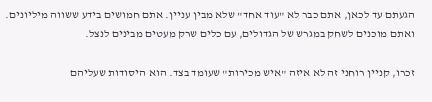הגעתם עד לכאן, אתם כבר לא "עוד אחד" שלא מבין עניין. אתם חמושים בידע ששווה מיליונים. ואתם מוכנים לשחק במגרש של הגדולים, עם כלים שרק מעטים מבינים לנצל.

זכרו, קניין רוחני זה לא איזה "איש מכירות" שעומד בצד. הוא היסודות שעליהם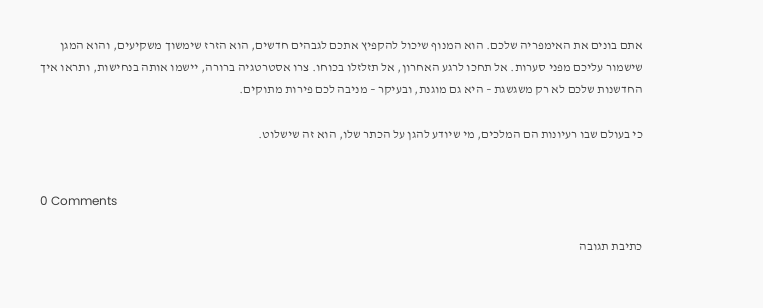אתם בונים את האימפריה שלכם. הוא המנוף שיכול להקפיץ אתכם לגבהים חדשים, הוא הזרז שימשוך משקיעים, והוא המגן שישמור עליכם מפני סערות. אל תחכו לרגע האחרון, אל תזלזלו בכוחו. צרו אסטרטגיה ברורה, יישמו אותה בנחישות, ותראו איך החדשנות שלכם לא רק משגשגת – היא גם מוגנת, ובעיקר – מניבה לכם פירות מתוקים.

כי בעולם שבו רעיונות הם המלכים, מי שיודע להגן על הכתר שלו, הוא זה שישלוט.


0 Comments

כתיבת תגובה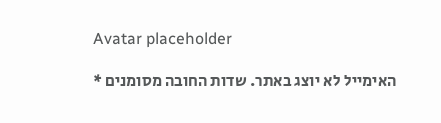Avatar placeholder

האימייל לא יוצג באתר. שדות החובה מסומנים *